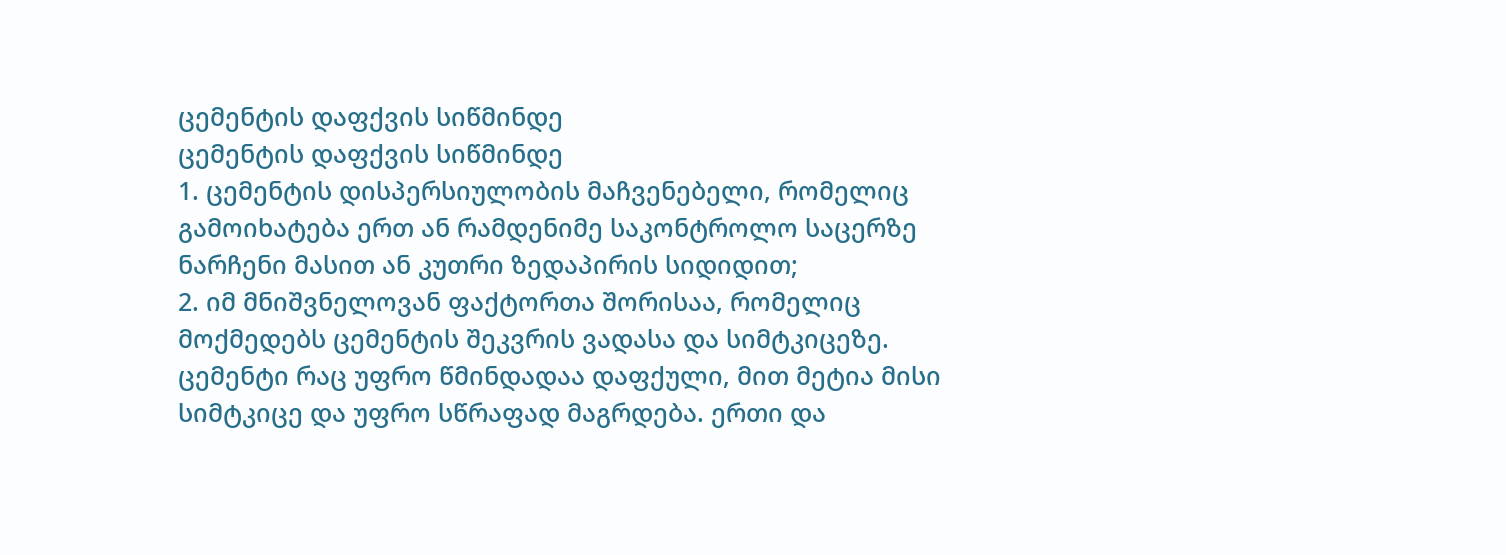ცემენტის დაფქვის სიწმინდე
ცემენტის დაფქვის სიწმინდე
1. ცემენტის დისპერსიულობის მაჩვენებელი, რომელიც გამოიხატება ერთ ან რამდენიმე საკონტროლო საცერზე ნარჩენი მასით ან კუთრი ზედაპირის სიდიდით;
2. იმ მნიშვნელოვან ფაქტორთა შორისაა, რომელიც მოქმედებს ცემენტის შეკვრის ვადასა და სიმტკიცეზე. ცემენტი რაც უფრო წმინდადაა დაფქული, მით მეტია მისი სიმტკიცე და უფრო სწრაფად მაგრდება. ერთი და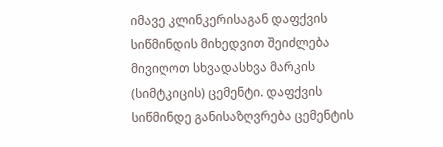იმავე კლინკერისაგან დაფქვის სიწმინდის მიხედვით შეიძლება მივიღოთ სხვადასხვა მარკის (სიმტკიცის) ცემენტი. დაფქვის სიწმინდე განისაზღვრება ცემენტის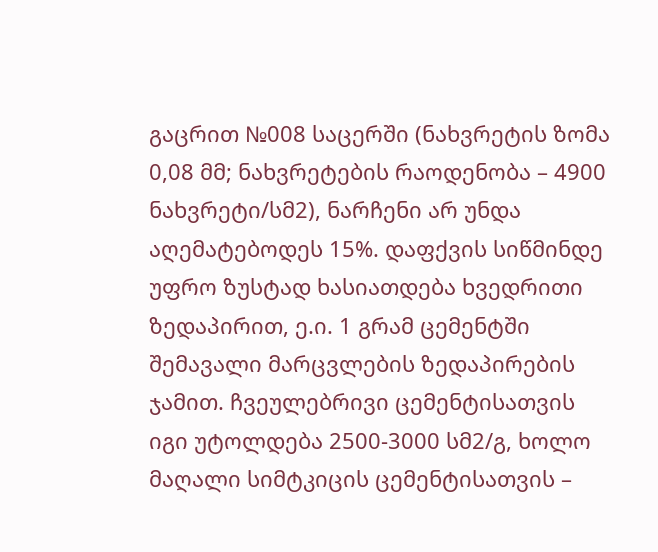გაცრით №008 საცერში (ნახვრეტის ზომა 0,08 მმ; ნახვრეტების რაოდენობა – 4900 ნახვრეტი/სმ2), ნარჩენი არ უნდა აღემატებოდეს 15%. დაფქვის სიწმინდე უფრო ზუსტად ხასიათდება ხვედრითი ზედაპირით, ე.ი. 1 გრამ ცემენტში შემავალი მარცვლების ზედაპირების ჯამით. ჩვეულებრივი ცემენტისათვის იგი უტოლდება 2500-3000 სმ2/გ, ხოლო მაღალი სიმტკიცის ცემენტისათვის –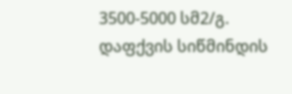3500-5000 სმ2/გ. დაფქვის სიწმინდის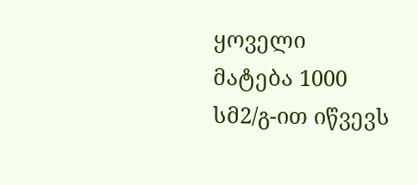ყოველი მატება 1000 სმ2/გ-ით იწვევს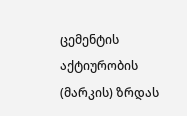ცემენტის აქტიურობის (მარკის) ზრდას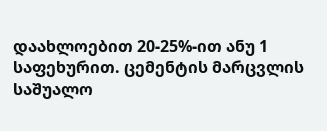დაახლოებით 20-25%-ით ანუ 1 საფეხურით. ცემენტის მარცვლის საშუალო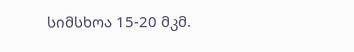სიმსხოა 15-20 მკმ.